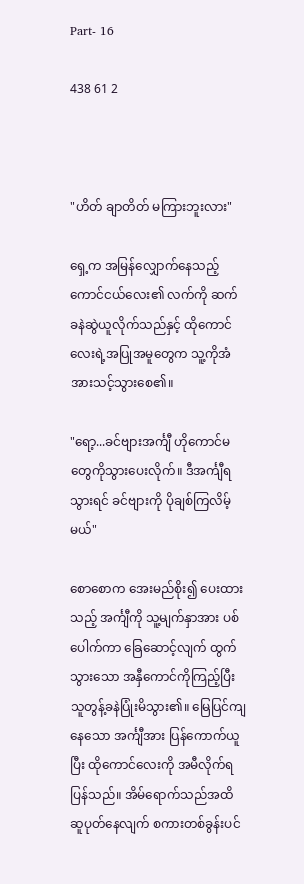Part- 16

438 61 2



"ဟိတ် ချာတိတ် မကြားဘူးလား"

ရှေ့က အမြန်လျှောက်နေသည့် ကောင်ငယ်လေး၏ လက်ကို ဆက်ခနဲဆွဲယူလိုက်သည်နှင့် ထိုကောင်လေးရဲ့အပြုအမူတွေက သူ့ကိုအံအားသင့်သွားစေ၏။

"ရော့...ခင်ဗျားအင်္ကျီ ဟိုကောင်မတွေကိုသွားပေးလိုက်။ ဒီအင်္ကျီရသွားရင် ခင်ဗျားကို ပိုချစ်ကြလိမ့်မယ်"

စောစောက အေးမည်စိုး၍ ပေးထားသည့် အင်္ကျီကို သူ့မျက်နှာအား ပစ်ပေါက်ကာ ခြေဆောင့်လျက် ထွက်သွားသော အနှီကောင်ကိုကြည့်ပြီး သူတွန့်ခနဲပြုံးမိသွား၏။ မြေပြင်ကျနေသော အင်္ကျီအား ပြန်ကောက်ယူပြီး ထိုကောင်လေးကို အမီလိုက်ရပြန်သည်။ အိမ်ရောက်သည်အထိ ဆူပုတ်နေလျက် စကားတစ်ခွန်းပင်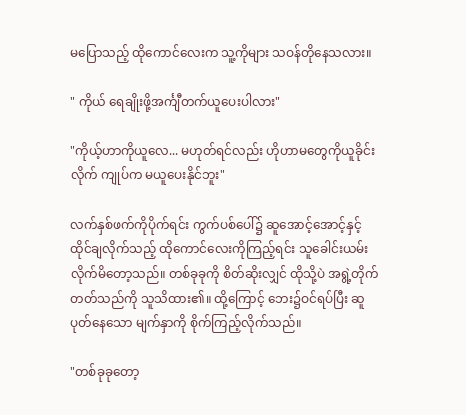မပြောသည့် ထိုကောင်လေးက သူ့ကိုများ သဝန်တိုနေသလား။

" ကိုယ် ရေချိုးဖို့အင်္ကျီတက်ယူပေးပါလား"

"ကိုယ့်ဟာကိုယူလေ... မဟုတ်ရင်လည်း ဟိုဟာမတွေကိုယူခိုင်းလိုက် ကျုပ်က မယူပေးနိုင်ဘူး"

လက်နှစ်ဖက်ကိုပိုက်ရင်း ကွက်ပစ်ပေါ်၌ ဆူအောင့်အောင့်နှင့် ထိုင်ချလိုက်သည့် ထိုကောင်လေးကိုကြည့်ရင်း သူခေါင်းယမ်းလိုက်မိတော့သည်။ တစ်ခုခုကို စိတ်ဆိုးလျှင် ထိုသို့ပဲ အရွဲ့တိုက်တတ်သည်ကို သူသိထား၏။ ထို့ကြောင့် ဘေး၌ဝင်ရပ်ပြီး ဆူပုတ်နေသော မျက်နှာကို စိုက်ကြည့်လိုက်သည်။

"တစ်ခုခုတော့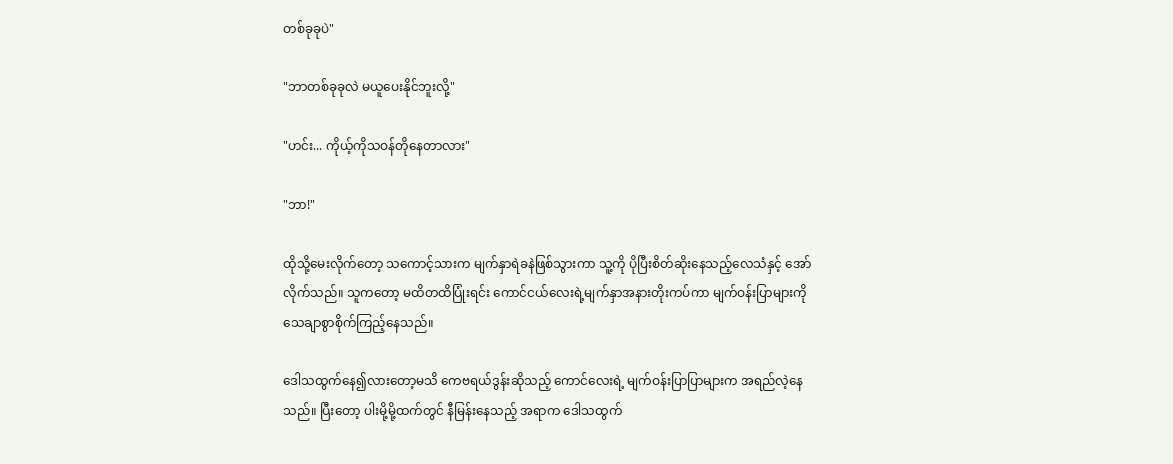တစ်ခုခုပဲ"

"ဘာတစ်ခုခုလဲ မယူပေးနိုင်ဘူးလို့"

"ဟင်း... ကိုယ့်ကိုသဝန်တိုနေတာလား"

"ဘာ!"

ထိုသို့မေးလိုက်တော့ သကောင့်သားက မျက်နှာရဲခနဲဖြစ်သွားကာ သူ့ကို ပိုပြီးစိတ်ဆိုးနေသည့်လေသံနှင့် အော်လိုက်သည်။ သူကတော့ မထိတထိပြုံးရင်း ကောင်ငယ်လေးရဲ့မျက်နှာအနားတိုးကပ်ကာ မျက်ဝန်းပြာများကို သေချာစွာစိုက်ကြည့်နေသည်။

ဒေါသထွက်နေ၍လားတော့မသိ ကေဗရယ်ဒွန်းဆိုသည့် ကောင်လေးရဲ့ မျက်ဝန်းပြာပြာများက အရည်လဲ့နေသည်။ ပြီးတော့ ပါးမို့မို့ထက်တွင် နီမြန်းနေသည့် အရာက ဒေါသထွက်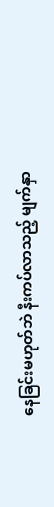နေခြင်းမဟုတ်ဘဲ နီးကပ်လာသည့် မျက်နှာ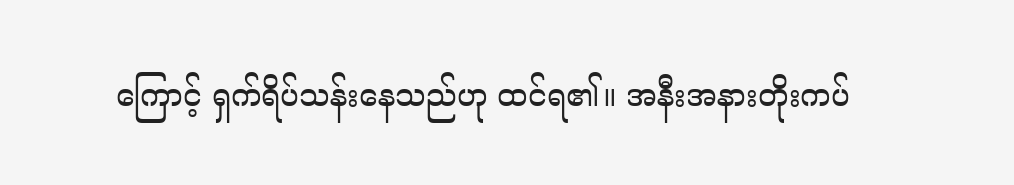ကြောင့် ရှက်ရိပ်သန်းနေသည်ဟု ထင်ရ၏။ အနီးအနားတိုးကပ်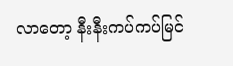လာတော့ နီးနီးကပ်ကပ်မြင်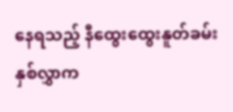နေရသည့် နီထွေးထွေးနူတ်ခမ်းနှစ်လွှာက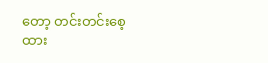တော့ တင်းတင်းစေ့ထား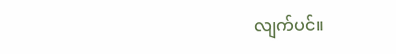လျက်ပင်။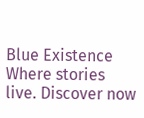Blue Existence Where stories live. Discover now